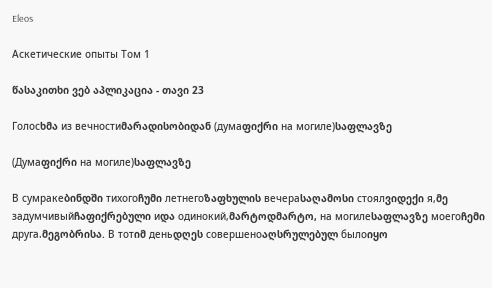Eleos

Аскетические опыты Том 1

წასაკითხი ვებ აპლიკაცია - თავი 23

Голосხმა из вечностиმარადისობიდან (думаფიქრი на могиле)საფლავზე

(Думаფიქრი на могиле)საფლავზე

В сумракеბინდში тихогоჩუმი летнегоზაფხულის вечераსაღამოსი стоялვიდექი я,მე задумчивыйჩაფიქრებული иდა одинокий,მარტოდმარტო, на могилеსაფლავზე моегоჩემი друга.მეგობრისა. В тотიმ деньდღეს совершеноაღსრულებულ былоიყო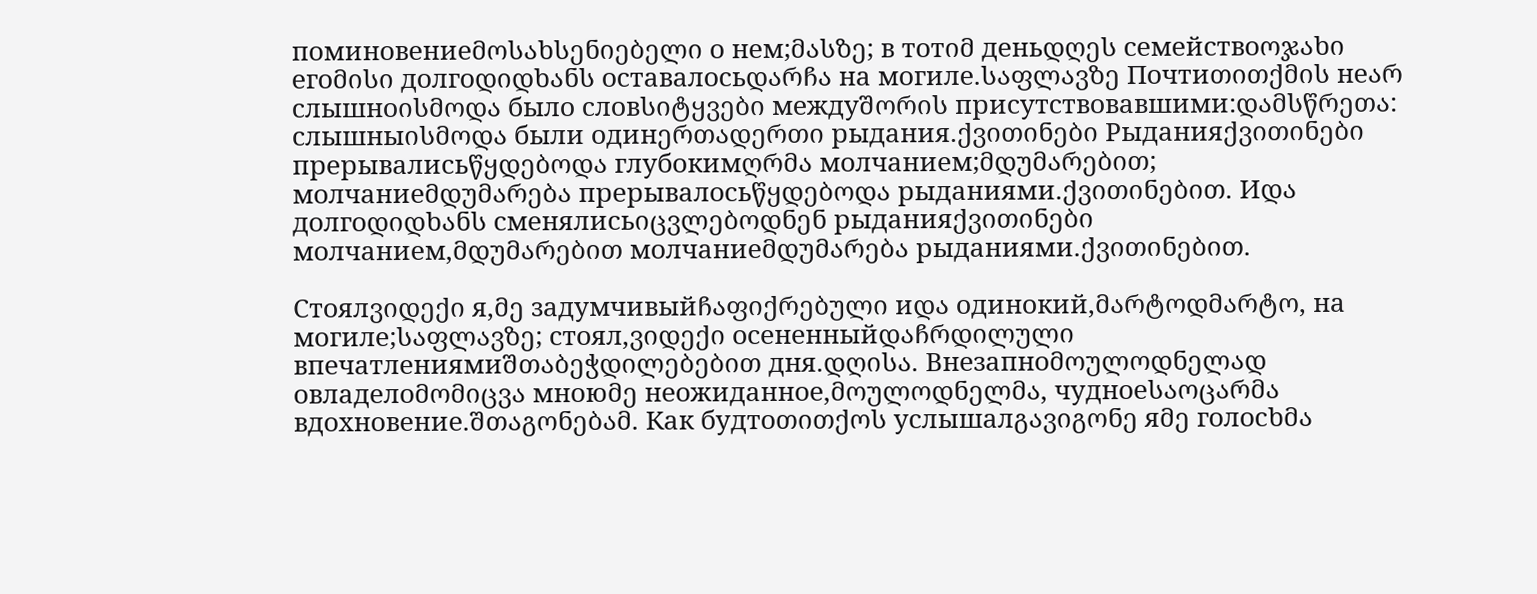поминовениеმოსახსენიებელი о нем;მასზე; в тотიმ деньდღეს семействоოჯახი егоმისი долгоდიდხანს оставалосьდარჩა на могиле.საფლავზე Почтиთითქმის неარ слышноისმოდა было словსიტყვები междуშორის присутствовавшими:დამსწრეთა: слышныისმოდა были одинერთადერთი рыдания.ქვითინები Рыданияქვითინები прерывалисьწყდებოდა глубокимღრმა молчанием;მდუმარებით; молчаниеმდუმარება прерывалосьწყდებოდა рыданиями.ქვითინებით. Иდა долгоდიდხანს сменялисьიცვლებოდნენ рыданияქვითინები молчанием,მდუმარებით молчаниеმდუმარება рыданиями.ქვითინებით.

Стоялვიდექი я,მე задумчивыйჩაფიქრებული иდა одинокий,მარტოდმარტო, на могиле;საფლავზე; стоял,ვიდექი осененныйდაჩრდილული впечатлениямиშთაბეჭდილებებით дня.დღისა. Внезапноმოულოდნელად овладелоმომიცვა мноюმე неожиданное,მოულოდნელმა, чудноеსაოცარმა вдохновение.შთაგონებამ. Как будтоთითქოს услышалგავიგონე яმე голосხმა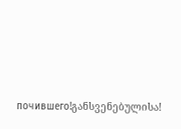почившего!განსვენებულისა!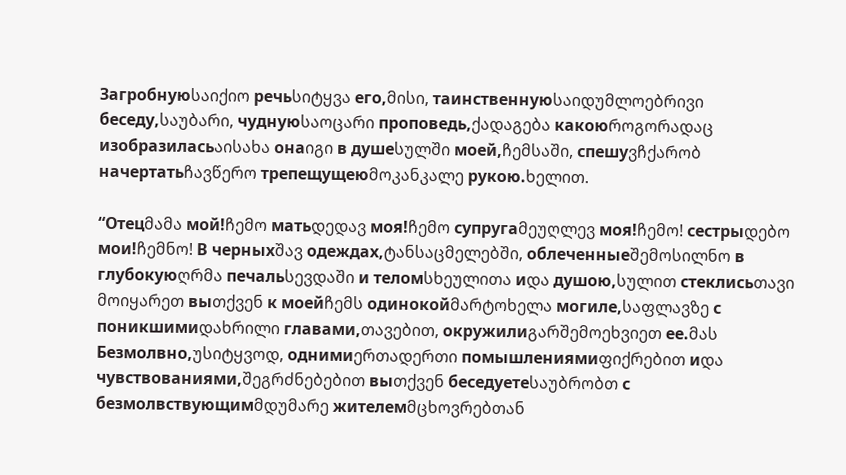Загробнуюსაიქიო речьსიტყვა его,მისი, таинственнуюსაიდუმლოებრივი беседу,საუბარი, чуднуюსაოცარი проповедь,ქადაგება какоюროგორადაც изобразиласьაისახა онаიგი в душеსულში моей,ჩემსაში, спешуვჩქარობ начертатьჩავწერო трепещущеюმოკანკალე рукою.ხელით.

“Отецმამა мой!ჩემო матьდედავ моя!ჩემო супругаმეუღლევ моя!ჩემო! сестрыდებო мои!ჩემნო! В черныхშავ одеждах,ტანსაცმელებში, облеченныеშემოსილნო в глубокуюღრმა печальსევდაში и теломსხეულითა иდა душою,სულით стеклисьთავი მოიყარეთ выთქვენ к моейჩემს одинокойმარტოხელა могиле,საფლავზე с поникшимиდახრილი главами,თავებით, окружилиგარშემოეხვიეთ ее.მას Безмолвно,უსიტყვოდ, однимиერთადერთი помышлениямиფიქრებით иდა чувствованиями,შეგრძნებებით выთქვენ беседуетеსაუბრობთ с безмолвствующимმდუმარე жителемმცხოვრებთან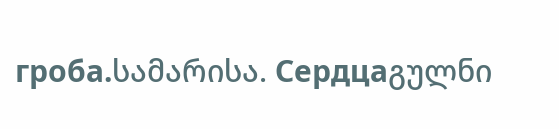гроба.სამარისა. Сердцаგულნი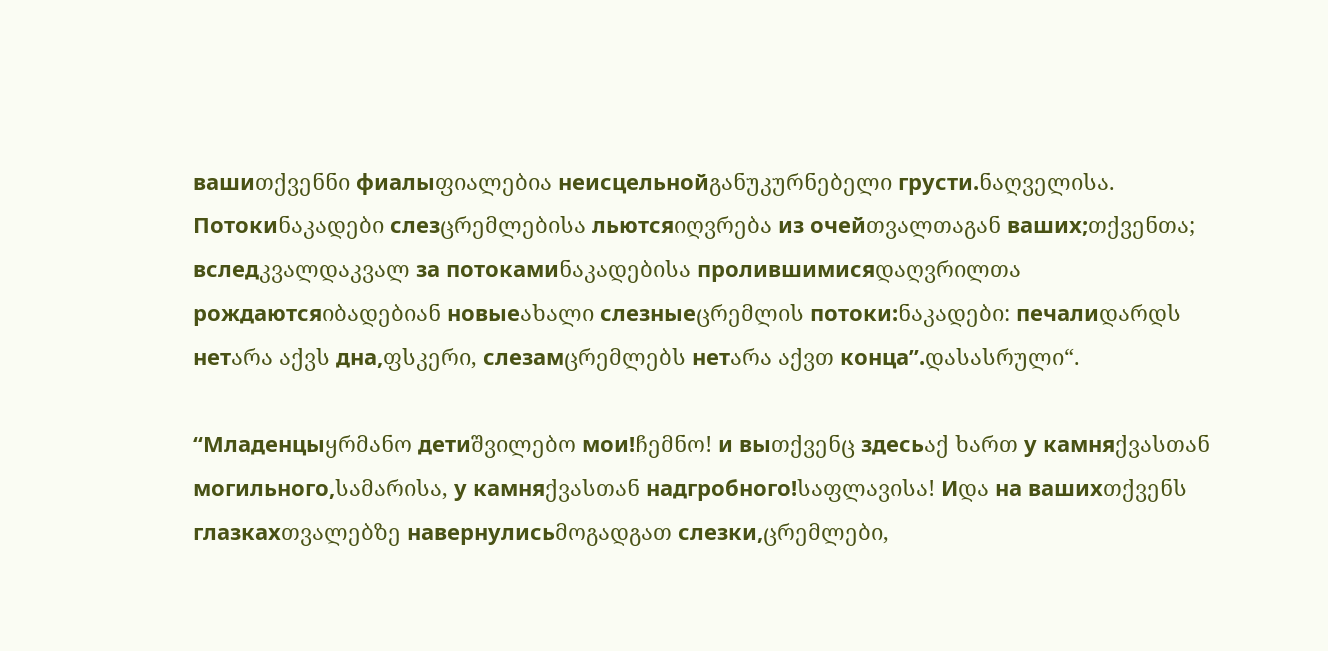вашиთქვენნი фиалыფიალებია неисцельнойგანუკურნებელი грусти.ნაღველისა. Потокиნაკადები слезცრემლებისა льютсяიღვრება из очейთვალთაგან ваших;თქვენთა; вследკვალდაკვალ за потокамиნაკადებისა пролившимисяდაღვრილთა рождаютсяიბადებიან новыеახალი слезныеცრემლის потоки:ნაკადები: печалиდარდს нетარა აქვს дна,ფსკერი, слезамცრემლებს нетარა აქვთ конца”.დასასრული“.

“Младенцыყრმანო детиშვილებო мои!ჩემნო! и выთქვენც здесьაქ ხართ у камняქვასთან могильного,სამარისა, у камняქვასთან надгробного!საფლავისა! Иდა на вашихთქვენს глазкахთვალებზე навернулисьმოგადგათ слезки,ცრემლები,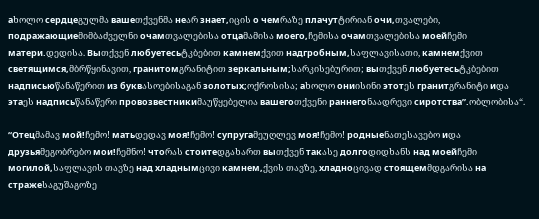аხოლო сердцеგულმა вашеთქვენმა неარ знает,იცის о чемრაზე плачутტირიან очи,თვალები, подражающиеმიმბაძველნი очамთვალებისა отцаმამისა моего,ჩემისა очамთვალებისა моейჩემი матери.დედისა. Выთქვენ любуетесьტკბებით камнемქვით надгробным,საფლავისათი, камнемქვით светящимся,მბრწყინავით, гранитомგრანიტით зеркальным;სარკისებურით; выთქვენ любуетесьტკბებით надписьюწანაწერით из буквასოებისაგან золотых;ოქროსისა; аხოლო ониისინი этотეს гранитგრანიტი иდა этаეს надписьწანაწერი провозвестникиმაუწყებელია вашегоთქვენი раннегоნაადრევი сиротства”.ობლობისა“.

“Отецმამავ мой!ჩემო! матьდედავ моя!ჩემო! супругаმეუღლევ моя!ჩემო! родныеნათესავებო иდა друзьяმეგობრებო мои!ჩემნო! чтоრას стоитеდგახართ выთქვენ такასე долгоდიდხანს над моейჩემი могилой,საფლავის თავზე над хладнымცივი камнем,ქვის თავზე, хладноცივად стоящемმდგარისა на стражеსაგუშაგოზე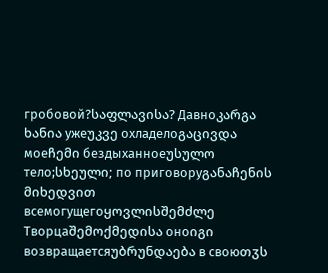гробовой?საფლავისა? Давноკარგა ხანია ужеუკვე охладелоგაცივდა моеჩემი бездыханноеუსულო тело;სხეული; по приговоруგანაჩენის მიხედვით всемогущегоყოვლისშემძლე Творцаშემოქმედისა оноიგი возвращаетсяუბრუნდაება в своюთჳს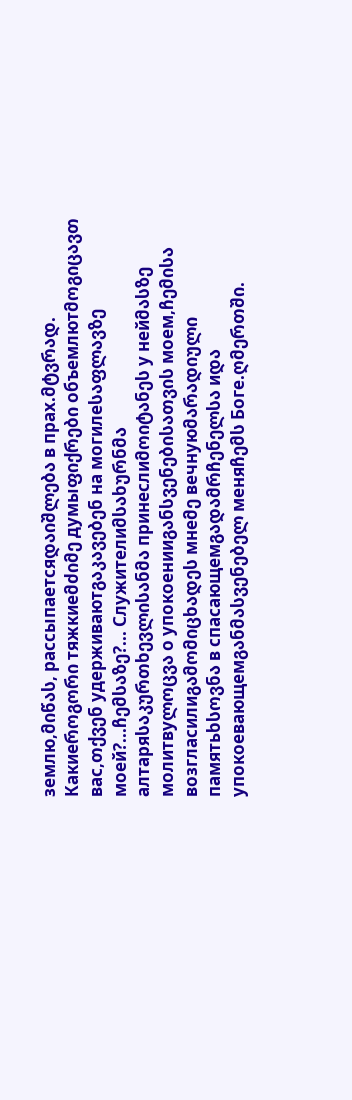землю,მიწას, рассыпаетсяდაიშლება в прах.მტვრად. Какиеროგორი тяжкиеმძიმე думыფიქრები объемлютმოგიცავთ вас,თქვენ удерживаютგაკავებენ на могилеსაფლავზე моей?...ჩემსაზე?... Служителиმსახურნმა алтаряსაკურთხევლისანმა принеслиმოიტანეს у нейმასზე молитвуლოცვა о упокоенииგანსვენებისათვის моем,ჩემისა возгласилиგამომიცხადეს мнеმე вечнуюმარადიული памятьხსოვნა в спасающемგადამრჩენელსა иდა упокоевающемგანმასვენებელ меняჩემს Боге.ღმერთში.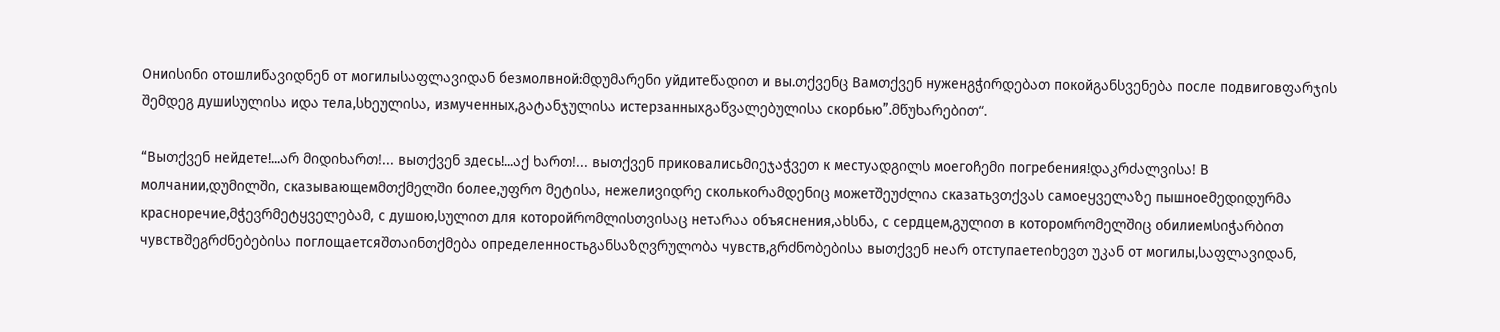Ониისინი отошлиწავიდნენ от могилыსაფლავიდან безмолвной:მდუმარენი уйдитеწადით и вы.თქვენც Вамთქვენ нуженგჭირდებათ покойგანსვენება после подвиговფარჯის შემდეგ душиსულისა иდა тела,სხეულისა, измученных,გატანჯულისა истерзанныхგაწვალებულისა скорбью”.მწუხარებით“.

“Выთქვენ нейдете!...არ მიდიხართ!... выთქვენ здесь!...აქ ხართ!... выთქვენ приковалисьმიეჯაჭვეთ к местуადგილს моегоჩემი погребения!დაკრძალვისა! В молчании,დუმილში, сказывающемმთქმელში более,უფრო მეტისა, нежелиვიდრე сколькоრამდენიც можетშეუძლია сказатьვთქვას самоеყველაზე пышноеმედიდურმა красноречие,მჭევრმეტყველებამ, с душою,სულით для которойრომლისთვისაც нетარაა объяснения,ახსნა, с сердцем,გულით в которомრომელშიც обилиемსიჭარბით чувствშეგრძნებებისა поглощаетсяშთაინთქმება определенностьგანსაზღვრულობა чувств,გრძნობებისა выთქვენ неარ отступаетеიხევთ უკან от могилы,საფლავიდან,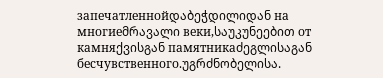запечатленнойდაბეჭდილიდან на многиеმრავალი веки,საუკუნეებით от камняქვისგან памятникаძეგლისაგან бесчувственного.უგრძნობელისა.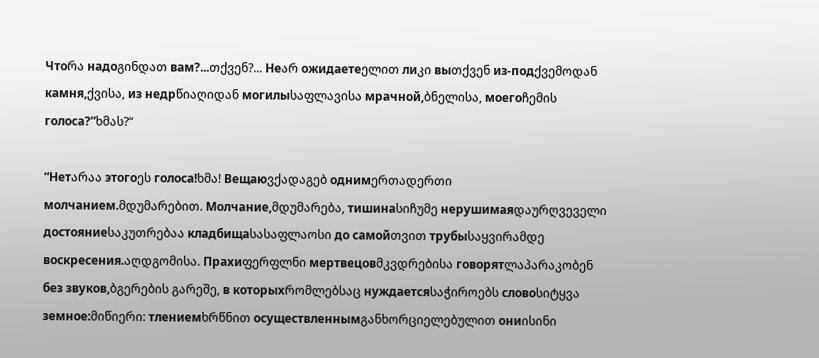Чтоრა надоგინდათ вам?...თქვენ?... Неარ ожидаетеელით лиკი выთქვენ из-подქვემოდან камня,ქვისა, из недрწიაღიდან могилыსაფლავისა мрачной,ბნელისა, моегоჩემის голоса?”ხმას?“

“Нетარაა этогоეს голоса!ხმა! Вещаюვქადაგებ однимერთადერთი молчанием.მდუმარებით. Молчание,მდუმარება, тишинаსიჩუმე нерушимаяდაურღვეველი достояниеსაკუთრებაა кладбищаსასაფლაოსი до самойთვით трубыსაყვირამდე воскресения.აღდგომისა. Прахиფერფლნი мертвецовმკვდრებისა говорятლაპარაკობენ без звуков,ბგერების გარეშე, в которыхრომლებსაც нуждаетсяსაჭიროებს словоსიტყვა земное:მიწიერი: тлениемხრწნით осуществленнымგანხორციელებულით ониისინი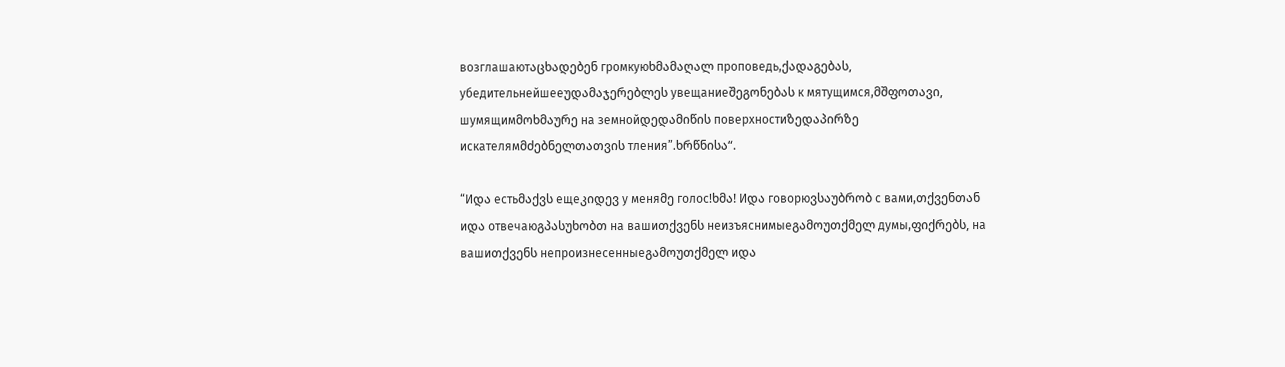возглашаютაცხადებენ громкуюხმამაღალ проповедь,ქადაგებას, убедительнейшееუდამაჯერებლეს увещаниеშეგონებას к мятущимся,მშფოთავი, шумящимმოხმაურე на земнойდედამიწის поверхностиზედაპირზე искателямმძებნელთათვის тления”.ხრწნისა“.

“Иდა естьმაქვს ещеკიდევ у меняმე голос!ხმა! Иდა говорюვსაუბრობ с вами,თქვენთან иდა отвечаюგპასუხობთ на вашиთქვენს неизъяснимыеგამოუთქმელ думы,ფიქრებს, на вашиთქვენს непроизнесенныеგამოუთქმელ иდა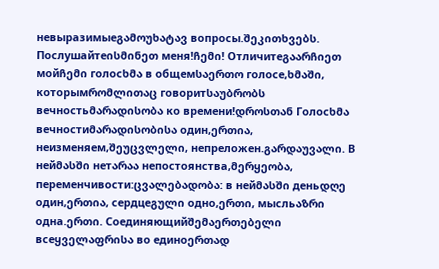невыразимыеგამოუხატავ вопросы.შეკითხვებს. Послушайтеისმინეთ меня!ჩემი! Отличитеგაარჩიეთ мойჩემი голосხმა в общемსაერთო голосе,ხმაში, которымრომლითაც говоритსაუბრობს вечностьმარადისობა ко времени!დროსთან Голосხმა вечностиმარადისობისა один,ერთია, неизменяем,შეუცვლელი, непреложен.გარდაუვალი. В нейმასში нетარაა непостоянства,მერყეობა, переменчивости:ცვალებადობა: в нейმასში деньდღე один,ერთია, сердцеგული одно,ერთი, мысльაზრი одна.ერთი. Соединяющийშემაერთებელი всеყველაფრისა во единоერთად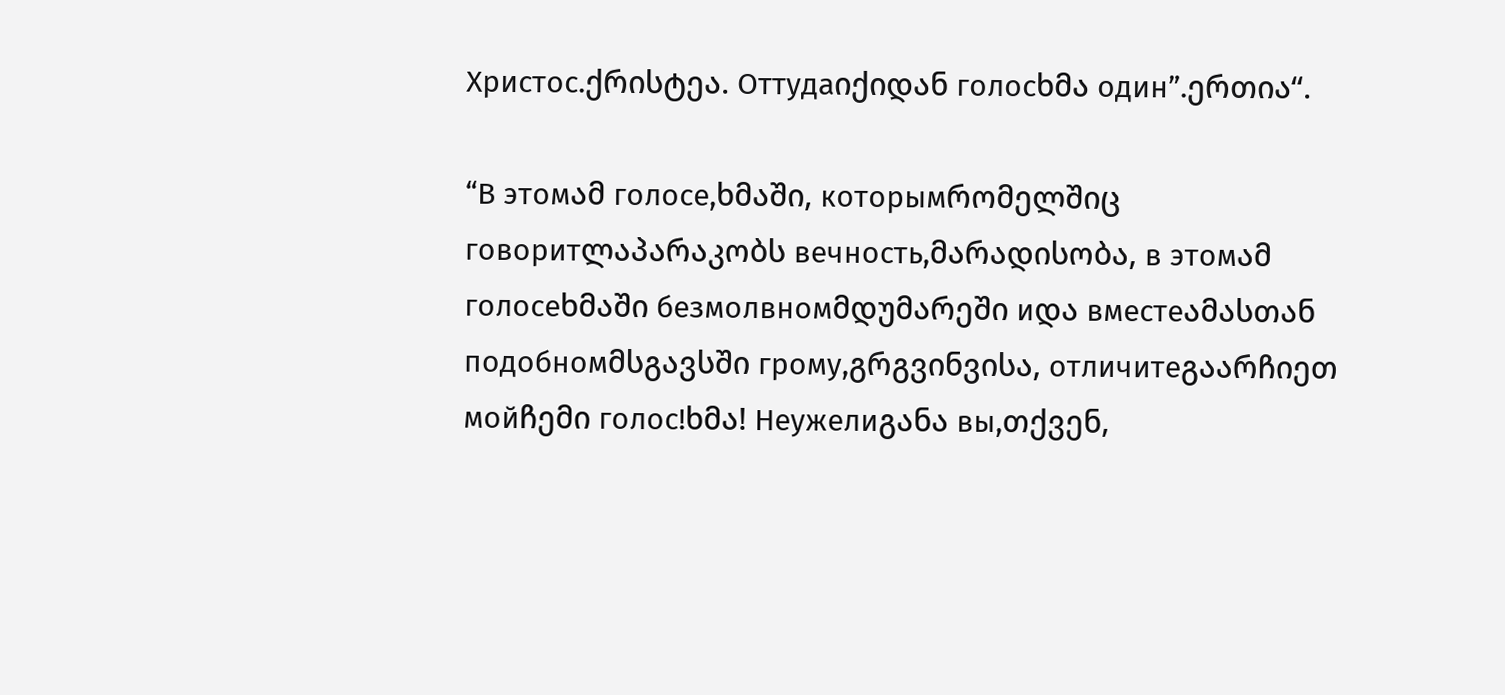Христос.ქრისტეა. Оттудаიქიდან голосხმა один”.ერთია“.

“В этомამ голосе,ხმაში, которымრომელშიც говоритლაპარაკობს вечность,მარადისობა, в этомამ голосеხმაში безмолвномმდუმარეში иდა вместеამასთან подобномმსგავსში грому,გრგვინვისა, отличитеგაარჩიეთ мойჩემი голос!ხმა! Неужелиგანა вы,თქვენ,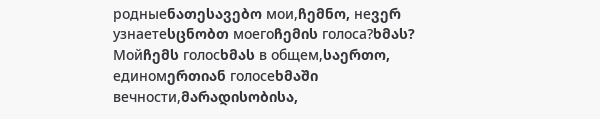родныеნათესავებო мои,ჩემნო, неვერ узнаетеსცნობთ моегоჩემის голоса?ხმას? Мойჩემს голосხმას в общем,საერთო, единомერთიან голосеხმაში вечности,მარადისობისა,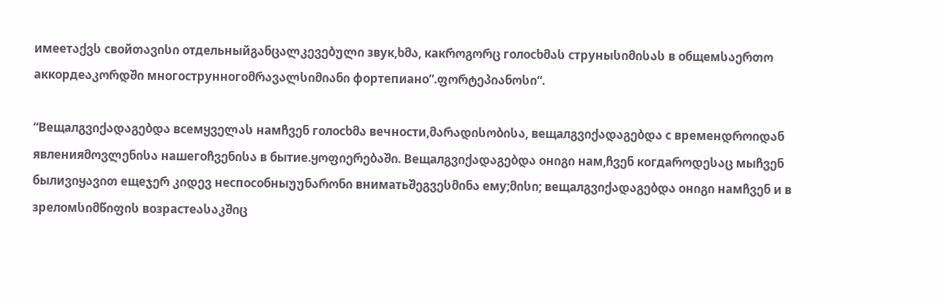имеетაქვს свойთავისი отдельныйგანცალკევებული звук,ხმა, какროგორც голосხმას струныსიმისას в общемსაერთო аккордеაკორდში многострунногоმრავალსიმიანი фортепиано”.ფორტეპიანოსი“.

“Вещалგვიქადაგებდა всемყველას намჩვენ голосხმა вечности,მარადისობისა, вещалგვიქადაგებდა с временდროიდან явленияმოვლენისა нашегоჩვენისა в бытие.ყოფიერებაში. Вещалგვიქადაგებდა онიგი нам,ჩვენ когдаროდესაც мыჩვენ былиვიყავით ещеჯერ კიდევ неспособныუუნარონი вниматьშეგვესმინა ему;მისი; вещалგვიქადაგებდა онიგი намჩვენ и в зреломსიმწიფის возрастеასაკშიც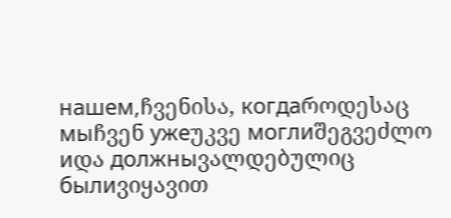нашем,ჩვენისა, когдаროდესაც мыჩვენ ужеუკვე моглиშეგვეძლო иდა должныვალდებულიც былиვიყავით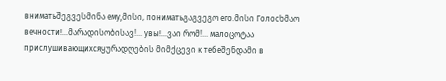вниматьშეგვესმინა ему,მისი, пониматьგაგვეგო его.მისი Голосხმაო вечности!...მარადისობისავ!... увы!...ვაი რომ!... малоცოტაა прислушивающихсяყურადღების მიმქცევი к тебеშენდამი в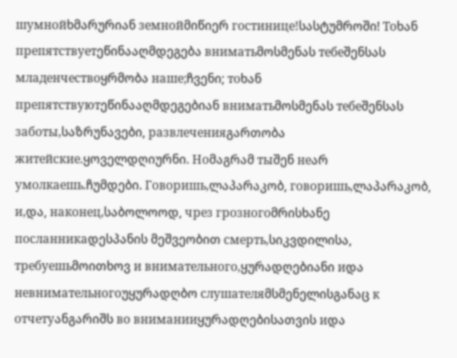шумнойხმარურიან земнойმიწიერ гостинице!სასტუმროში! Тоხან препятствуетეწინააღმდეგება вниматьმოსმენას тебеშენსას младенчествоყრმობა наше;ჩვენი; тоხან препятствуютეწინააღმდეგებიან вниматьმოსმენას тебеშენსას заботы,საზრუნავები, развлеченияგართობა житейские.ყოველდღიურნი. Ноმაგრამ тыშენ неარ умолкаешь.ჩუმდები. Говоришь,ლაპარაკობ, говоришь,ლაპარაკობ, и,და, наконец,საბოლოოდ, чрез грозногоმრისხანე посланникаდესპანის მეშვეობით смерть,სიკვდილისა, требуешьმოითხოვ и внимательного,ყურადღებიანი иდა невнимательногоუყურადღბო слушателяმსმენელისგანაც к отчетуანგარიშს во вниманииყურადღებისათვის иდა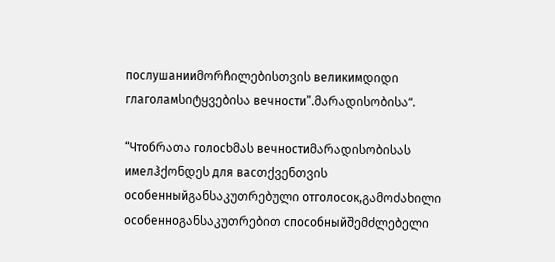послушанииმორჩილებისთვის великимდიდი глаголамსიტყვებისა вечности”.მარადისობისა“.

“Чтобრათა голосხმას вечностиმარადისობისას имелჰქონდეს для васთქვენთვის особенныйგანსაკუთრებული отголосок,გამოძახილი особенноგანსაკუთრებით способныйშემძლებელი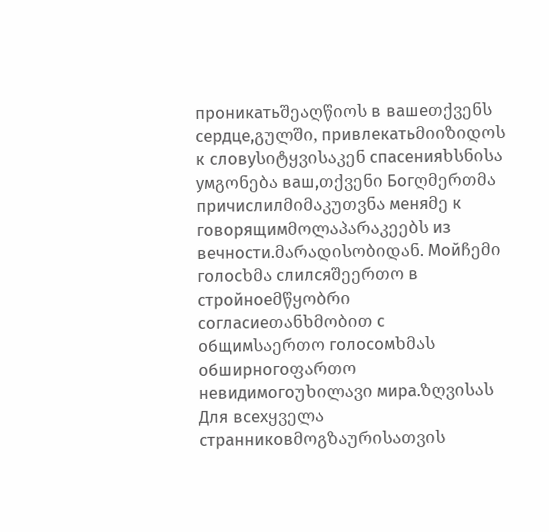проникатьშეაღწიოს в вашеთქვენს сердце,გულში, привлекатьმიიზიდოს к словуსიტყვისაკენ спасенияხსნისა умგონება ваш,თქვენი Богღმერთმა причислилმიმაკუთვნა меняმე к говорящимმოლაპარაკეებს из вечности.მარადისობიდან. Мойჩემი голосხმა слилсяშეერთო в стройноеმწყობრი согласиеთანხმობით с общимსაერთო голосомხმას обширногоფართო невидимогоუხილავი мира.ზღვისას Для всехყველა странниковმოგზაურისათვის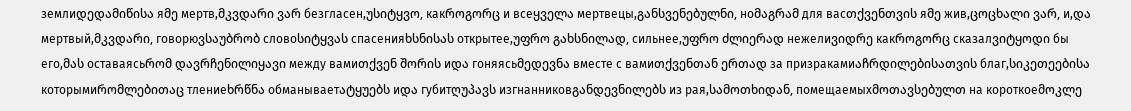землиდედამიწისა яმე мертв,მკვდარი ვარ безгласен,უსიტყვო, какროგორც и всеყველა мертвецы,განსვენებულნი, ноმაგრამ для васთქვენთვის яმე жив,ცოცხალი ვარ, и,და мертвый,მკვდარი, говорюვსაუბრობ словоსიტყვას спасенияხსნისას открытее,უფრო გახსნილად, сильнее,უფრო ძლიერად нежелиვიდრე какროგორც сказалვიტყოდი бы его,მას оставаясьრომ დავრჩენილიყავი между вамиთქვენ შორის иდა гоняясьმედევნა вместе с вамиთქვენთან ერთად за призракамиაჩრდილებისათვის благ,სიკეთეებისა которымиრომლებითაც тлениеხრწნა обманываетატყუებს иდა губитღუპავს изгнанниковგანდევნილებს из рая,სამოთხიდან, помещаемыхმოთავსებულთ на короткоеმოკლე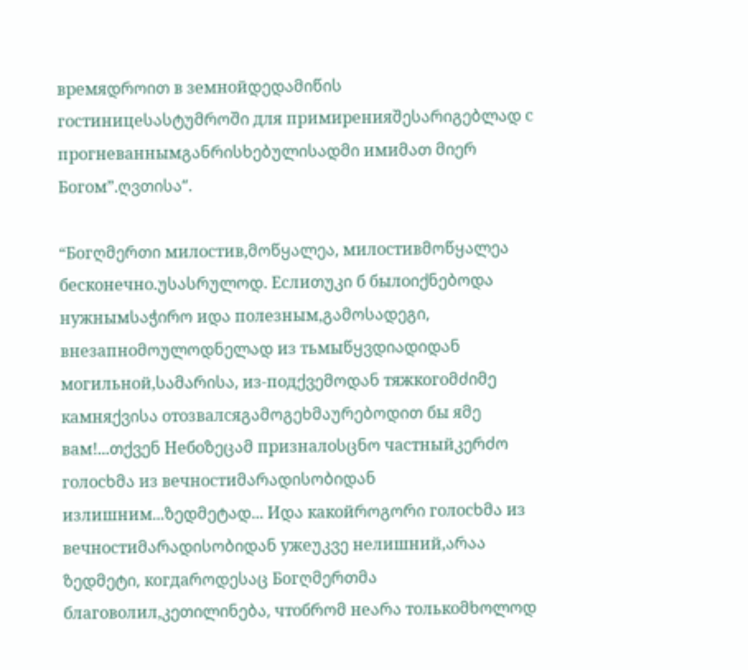времяდროით в земнойდედამიწის гостиницеსასტუმროში для примиренияშესარიგებლად с прогневаннымგანრისხებულისადმი имиმათ მიერ Богом”.ღვთისა“.

“Богღმერთი милостив,მოწყალეა, милостивმოწყალეა бесконечно.უსასრულოდ. Еслиთუკი б былоიქნებოდა нужнымსაჭირო иდა полезным,გამოსადეგი, внезапноმოულოდნელად из тьмыწყვდიადიდან могильной,სამარისა, из-подქვემოდან тяжкогоმძიმე камняქვისა отозвалсяგამოგეხმაურებოდით бы яმე вам!...თქვენ Небоზეცამ призналоსცნო частныйკერძო голосხმა из вечностиმარადისობიდან излишним...ზედმეტად... Иდა какойროგორი голосხმა из вечностиმარადისობიდან ужеუკვე нелишний,არაა ზედმეტი, когдаროდესაც Богღმერთმა благоволил,კეთილინება, чтобრომ неარა толькоმხოლოდ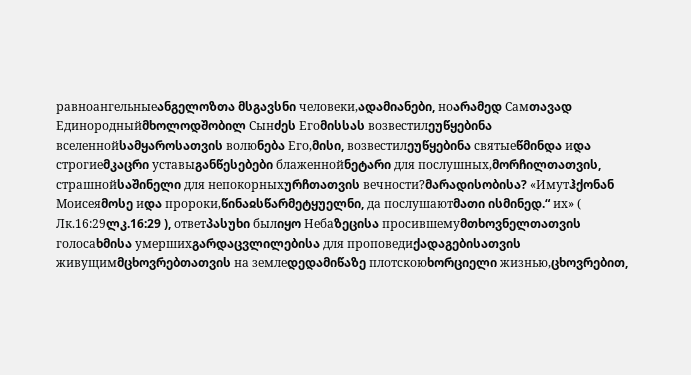равноангельныеანგელოზთა მსგავსნი человеки,ადამიანები, ноარამედ Самთავად Единородныйმხოლოდშობილ Сынძეს Егоმისსას возвестилეუწყებინა вселеннойსამყაროსათვის волюნება Его,მისი, возвестилეუწყებინა святыеწმინდა иდა строгиеმკაცრი уставыგანწესებები блаженнойნეტარი для послушных,მორჩილთათვის, страшнойსაშინელი для непокорныхურჩთათვის вечности?მარადისობისა? «Имутჰქონან Моисеяმოსე иდა пророки,წინაჲსწარმეტყუელნი, да послушаютმათი ისმინედ.“ их» ( Лк.16:29ლკ.16:29 ), ответპასუხი былიყო Небаზეცისა просившемуმთხოვნელთათვის голосаხმისა умершихგარდაცვლილებისა для проповедиქადაგებისათვის живущимმცხოვრებთათვის на землеდედამიწაზე плотскоюხორციელი жизнью,ცხოვრებით,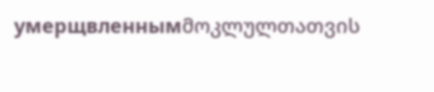умерщвленнымმოკლულთათვის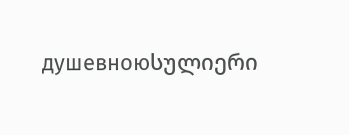душевноюსულიერი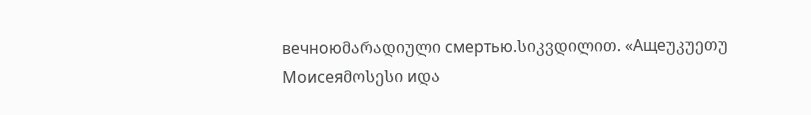вечноюმარადიული смертью.სიკვდილით. «Ащеუკუეთუ Моисеяმოსესი иდა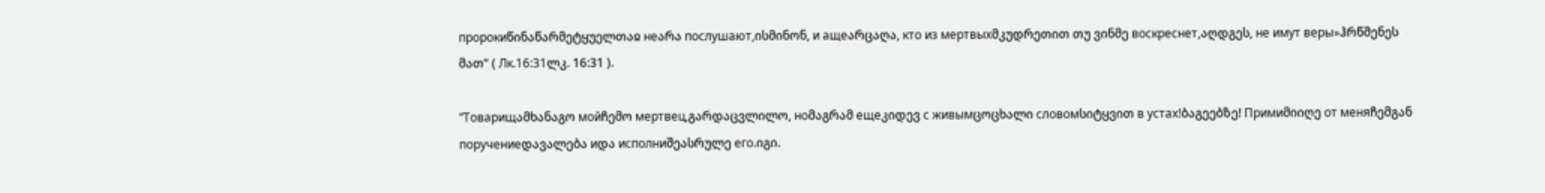пророкиწინაწარმეტყუელთაჲ неარა послушают,ისმინონ, и ащеარცაღა, кто из мертвыхმკუდრეთით თუ ვინმე воскреснет,აღდგეს, не имут веры»ჰრწმენეს მათ“ ( Лк.16:31ლკ. 16:31 ).

“Товарищამხანაგო мойჩემო мертвец,გარდაცვლილო, ноმაგრამ ещеკიდევ с живымცოცხალი словомსიტყვით в устах!ბაგეებზე! Примиმიიღე от меняჩემგან поручениеდავალება иდა исполниშეასრულე его.იგი.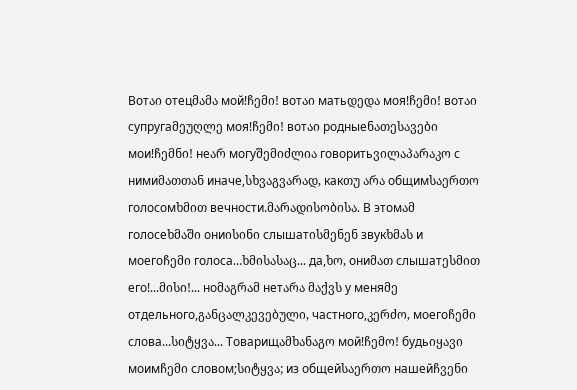Вотაი отецმამა мой!ჩემი! вотაი матьდედა моя!ჩემი! вотაი супругаმეუღლე моя!ჩემი! вотაი родныеნათესავები мои!ჩემნი! неარ могуშემიძლია говоритьვილაპარაკო с нимиმათთან иначе,სხვაგვარად, какთუ არა общимსაერთო голосомხმით вечности.მარადისობისა. В этомამ голосеხმაში ониისინი слышатისმენენ звукხმას и моегоჩემი голоса…ხმისასაც... да,ხო, ониმათ слышатესმით его!...მისი!... ноმაგრამ нетარა მაქვს у меняმე отдельного,განცალკევებული, частного,კერძო, моегоჩემი слова...სიტყვა... Товарищამხანაგო мой!ჩემო! будьიყავი моимჩემი словом;სიტყვა; из общейსაერთო нашейჩვენი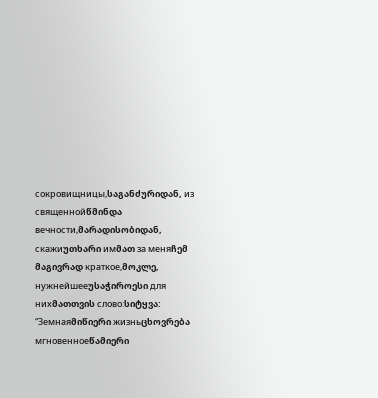сокровищницы,საგანძურიდან, из священнойწმინდა вечности,მარადისობიდან, скажиუთხარი имმათ за меняჩემ მაგივრად краткое,მოკლე, нужнейшееუსაჭიროესი для нихმათთვის слово:სიტყვა: “Земнаяმიწიერი жизньცხოვრება мгновенноеწამიერი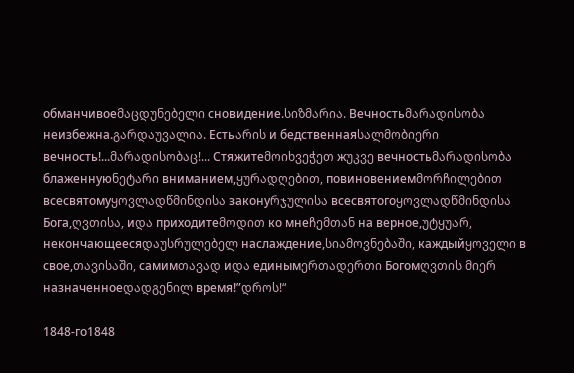обманчивоеმაცდუნებელი сновидение.სიზმარია. Вечностьმარადისობა неизбежна.გარდაუვალია. Естьარის и бедственнаяსალმობიერი вечность!...მარადისობაც!... Стяжитеმოიხვეჭეთ жუკვე вечностьმარადისობა блаженнуюნეტარი вниманием,ყურადღებით, повиновениемმორჩილებით всесвятомуყოვლადწმინდისა законуრჯულისა всесвятогоყოვლადწმინდისა Бога,ღვთისა, иდა приходитеმოდით ко мнеჩემთან на верное,უტყუარ, некончающеесяდაუსრულებელ наслаждение,სიამოვნებაში, каждыйყოველი в свое,თავისაში, самимთავად иდა единымერთადერთი Богомღვთის მიერ назначенноеდადგენილ время!”დროს!“

1848-го1848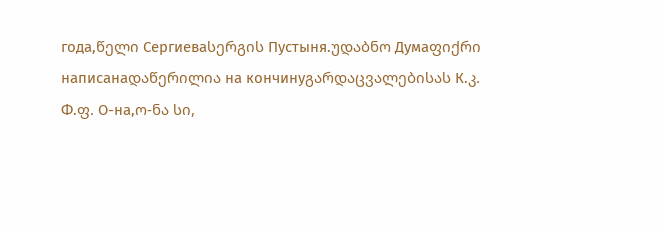года,წელი Сергиеваსერგის Пустыня.უდაბნო Думаფიქრი написанаდაწერილია на кончинуგარდაცვალებისას К.კ. Ф.ფ. О-на,ო-ნა სი,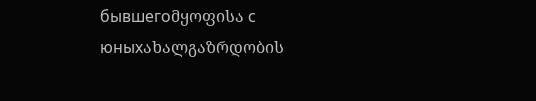бывшегоმყოფისა с юныхახალგაზრდობის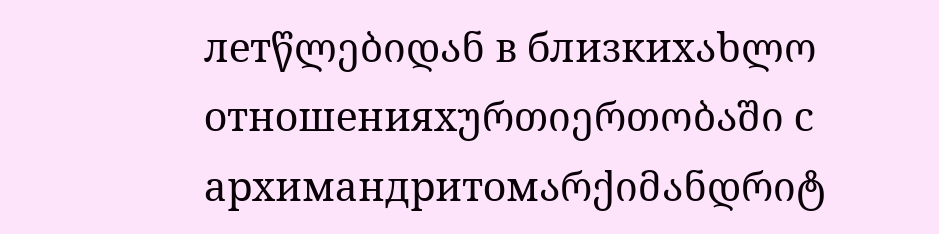летწლებიდან в близкихახლო отношенияхურთიერთობაში с архимандритомარქიმანდრიტ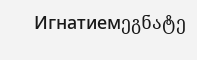Игнатиемეგნატე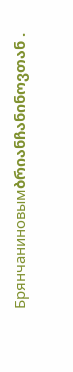Брянчаниновымბრიანჩანინოვთან .